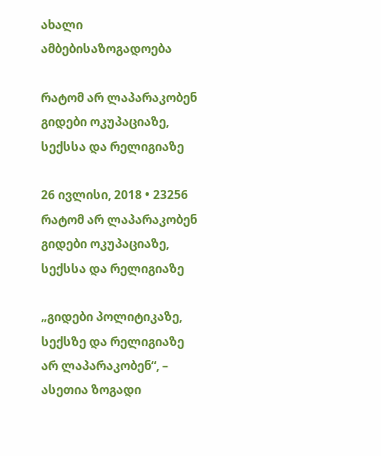ახალი ამბებისაზოგადოება

რატომ არ ლაპარაკობენ გიდები ოკუპაციაზე, სექსსა და რელიგიაზე

26 ივლისი, 2018 • 23256
რატომ არ ლაპარაკობენ გიდები ოკუპაციაზე, სექსსა და რელიგიაზე

„გიდები პოლიტიკაზე, სექსზე და რელიგიაზე არ ლაპარაკობენ“, – ასეთია ზოგადი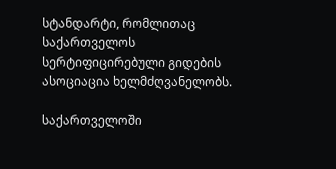სტანდარტი, რომლითაც საქართველოს სერტიფიცირებული გიდების ასოციაცია ხელმძღვანელობს.

საქართველოში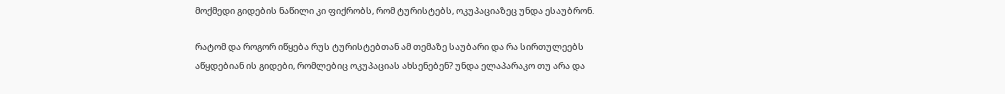მოქმედი გიდების ნაწილი კი ფიქრობს, რომ ტურისტებს, ოკუპაციაზეც უნდა ესაუბრონ.

რატომ და როგორ იწყება რუს ტურისტებთან ამ თემაზე საუბარი და რა სირთულეებს აწყდებიან ის გიდები, რომლებიც ოკუპაციას ახსენებენ? უნდა ელაპარაკო თუ არა და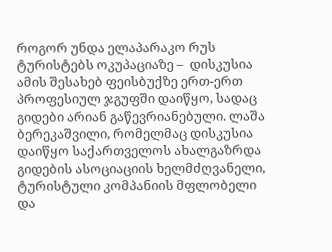როგორ უნდა ელაპარაკო რუს ტურისტებს ოკუპაციაზე –  დისკუსია ამის შესახებ ფეისბუქზე ერთ-ერთ პროფესიულ ჯგუფში დაიწყო, სადაც გიდები არიან გაწევრიანებული. ლაშა ბერეკაშვილი, რომელმაც დისკუსია დაიწყო საქართველოს ახალგაზრდა გიდების ასოციაციის ხელმძღვანელი, ტურისტული კომპანიის მფლობელი და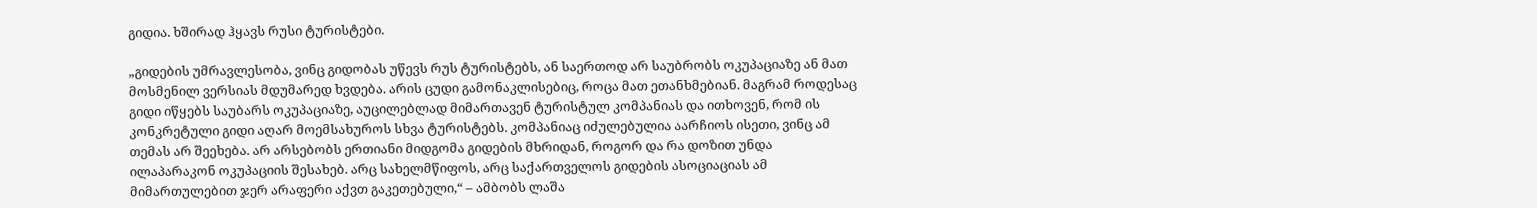გიდია. ხშირად ჰყავს რუსი ტურისტები.

„გიდების უმრავლესობა, ვინც გიდობას უწევს რუს ტურისტებს, ან საერთოდ არ საუბრობს ოკუპაციაზე ან მათ მოსმენილ ვერსიას მდუმარედ ხვდება. არის ცუდი გამონაკლისებიც, როცა მათ ეთანხმებიან. მაგრამ როდესაც გიდი იწყებს საუბარს ოკუპაციაზე, აუცილებლად მიმართავენ ტურისტულ კომპანიას და ითხოვენ, რომ ის კონკრეტული გიდი აღარ მოემსახუროს სხვა ტურისტებს. კომპანიაც იძულებულია აარჩიოს ისეთი, ვინც ამ თემას არ შეეხება. არ არსებობს ერთიანი მიდგომა გიდების მხრიდან, როგორ და რა დოზით უნდა ილაპარაკონ ოკუპაციის შესახებ. არც სახელმწიფოს, არც საქართველოს გიდების ასოციაციას ამ მიმართულებით ჯერ არაფერი აქვთ გაკეთებული,“ – ამბობს ლაშა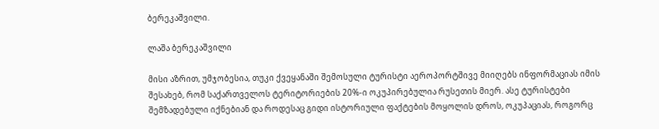ბერეკაშვილი.

ლაშა ბერეკაშვილი

მისი აზრით, უმჯობესია, თუკი ქვეყანაში შემოსული ტურისტი აეროპორტშივე მიიღებს ინფორმაციას იმის შესახებ, რომ საქართველოს ტერიტორიების 20%-ი ოკუპირებულია რუსეთის მიერ. ასე ტურისტები შემზადებული იქნებიან და როდესაც გიდი ისტორიული ფაქტების მოყოლის დროს, ოკუპაციას, როგორც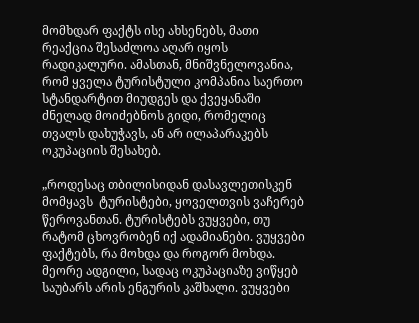მომხდარ ფაქტს ისე ახსენებს, მათი რეაქცია შესაძლოა აღარ იყოს რადიკალური. ამასთან, მნიშვნელოვანია, რომ ყველა ტურისტული კომპანია საერთო სტანდარტით მიუდგეს და ქვეყანაში ძნელად მოიძებნოს გიდი, რომელიც თვალს დახუჭავს, ან არ ილაპარაკებს ოკუპაციის შესახებ.

„როდესაც თბილისიდან დასავლეთისკენ მომყავს  ტურისტები, ყოველთვის ვაჩერებ წეროვანთან. ტურისტებს ვუყვები, თუ რატომ ცხოვრობენ იქ ადამიანები. ვუყვები ფაქტებს, რა მოხდა და როგორ მოხდა. მეორე ადგილი, სადაც ოკუპაციაზე ვიწყებ საუბარს არის ენგურის კაშხალი. ვუყვები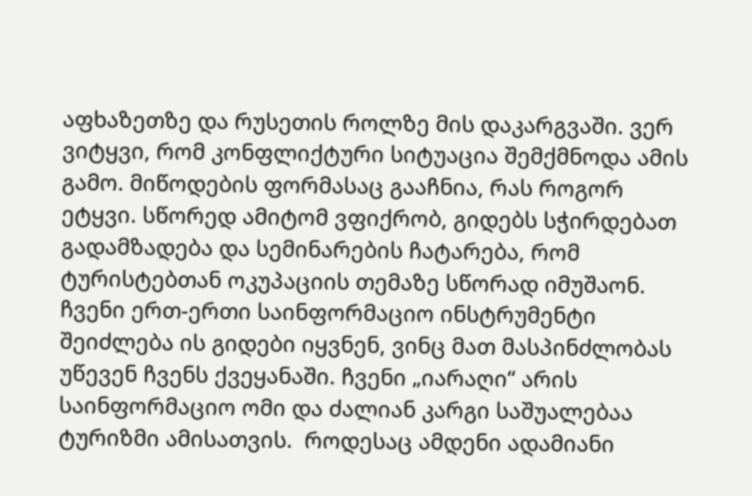აფხაზეთზე და რუსეთის როლზე მის დაკარგვაში. ვერ ვიტყვი, რომ კონფლიქტური სიტუაცია შემქმნოდა ამის გამო. მიწოდების ფორმასაც გააჩნია, რას როგორ ეტყვი. სწორედ ამიტომ ვფიქრობ, გიდებს სჭირდებათ გადამზადება და სემინარების ჩატარება, რომ ტურისტებთან ოკუპაციის თემაზე სწორად იმუშაონ. ჩვენი ერთ-ერთი საინფორმაციო ინსტრუმენტი შეიძლება ის გიდები იყვნენ, ვინც მათ მასპინძლობას უწევენ ჩვენს ქვეყანაში. ჩვენი „იარაღი“ არის  საინფორმაციო ომი და ძალიან კარგი საშუალებაა ტურიზმი ამისათვის.  როდესაც ამდენი ადამიანი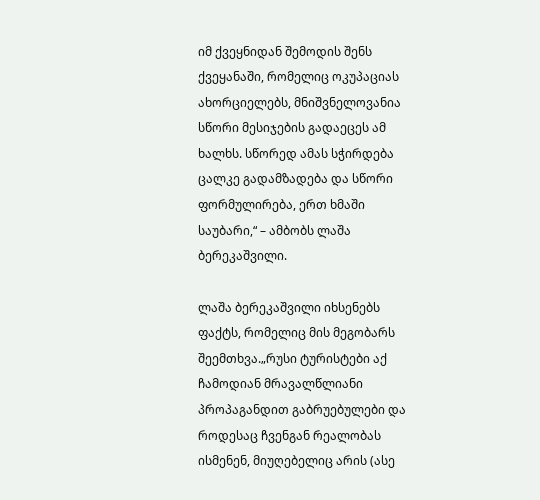იმ ქვეყნიდან შემოდის შენს ქვეყანაში, რომელიც ოკუპაციას ახორციელებს, მნიშვნელოვანია სწორი მესიჯების გადაეცეს ამ ხალხს. სწორედ ამას სჭირდება ცალკე გადამზადება და სწორი ფორმულირება, ერთ ხმაში საუბარი,“ – ამბობს ლაშა ბერეკაშვილი.

ლაშა ბერეკაშვილი იხსენებს ფაქტს, რომელიც მის მეგობარს შეემთხვა.„რუსი ტურისტები აქ ჩამოდიან მრავალწლიანი პროპაგანდით გაბრუებულები და როდესაც ჩვენგან რეალობას ისმენენ, მიუღებელიც არის (ასე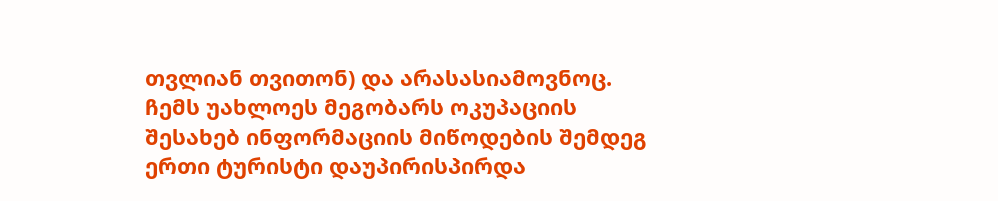თვლიან თვითონ) და არასასიამოვნოც. ჩემს უახლოეს მეგობარს ოკუპაციის შესახებ ინფორმაციის მიწოდების შემდეგ ერთი ტურისტი დაუპირისპირდა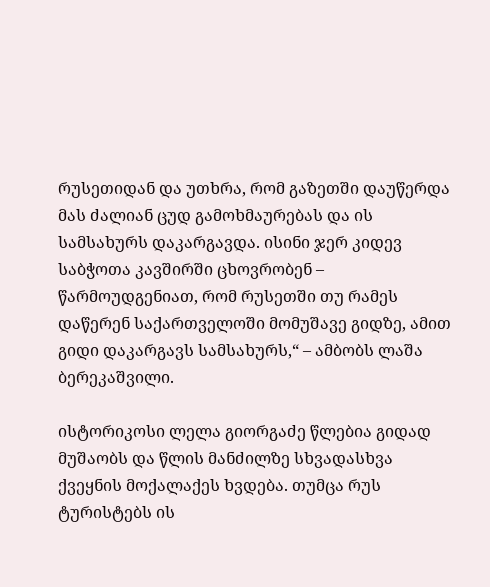რუსეთიდან და უთხრა, რომ გაზეთში დაუწერდა მას ძალიან ცუდ გამოხმაურებას და ის სამსახურს დაკარგავდა. ისინი ჯერ კიდევ საბჭოთა კავშირში ცხოვრობენ –  წარმოუდგენიათ, რომ რუსეთში თუ რამეს დაწერენ საქართველოში მომუშავე გიდზე, ამით გიდი დაკარგავს სამსახურს,“ – ამბობს ლაშა ბერეკაშვილი.

ისტორიკოსი ლელა გიორგაძე წლებია გიდად მუშაობს და წლის მანძილზე სხვადასხვა ქვეყნის მოქალაქეს ხვდება. თუმცა რუს ტურისტებს ის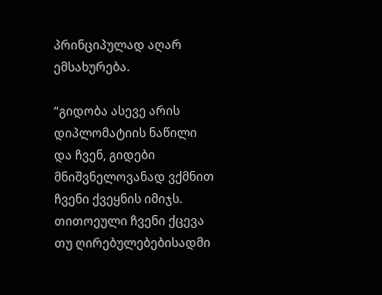პრინციპულად აღარ ემსახურება.

“გიდობა ასევე არის დიპლომატიის ნაწილი და ჩვენ, გიდები მნიშვნელოვანად ვქმნით ჩვენი ქვეყნის იმიჯს. თითოეული ჩვენი ქცევა თუ ღირებულებებისადმი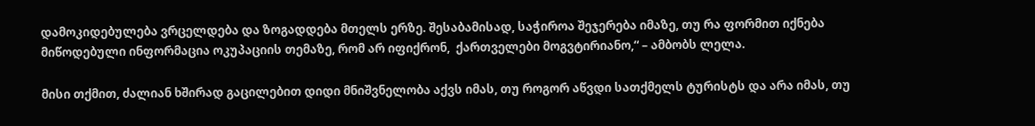დამოკიდებულება ვრცელდება და ზოგადდება მთელს ერზე. შესაბამისად, საჭიროა შეჯერება იმაზე, თუ რა ფორმით იქნება მიწოდებული ინფორმაცია ოკუპაციის თემაზე, რომ არ იფიქრონ,  ქართველები მოგვტირიანო,“ – ამბობს ლელა.

მისი თქმით, ძალიან ხშირად გაცილებით დიდი მნიშვნელობა აქვს იმას, თუ როგორ აწვდი სათქმელს ტურისტს და არა იმას, თუ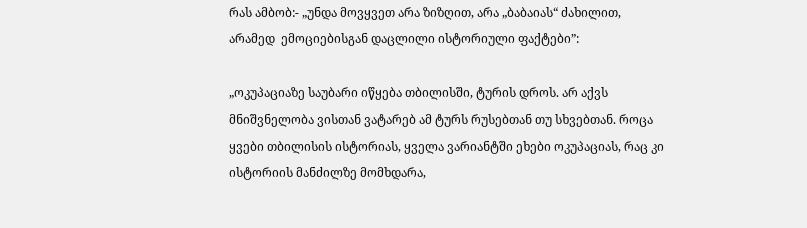რას ამბობ:- „უნდა მოვყვეთ არა ზიზღით, არა „ბაბაიას“ ძახილით, არამედ  ემოციებისგან დაცლილი ისტორიული ფაქტები”:

„ოკუპაციაზე საუბარი იწყება თბილისში, ტურის დროს. არ აქვს მნიშვნელობა ვისთან ვატარებ ამ ტურს რუსებთან თუ სხვებთან. როცა ყვები თბილისის ისტორიას, ყველა ვარიანტში ეხები ოკუპაციას, რაც კი ისტორიის მანძილზე მომხდარა,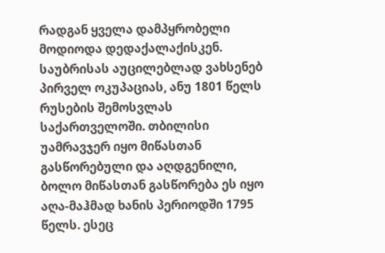რადგან ყველა დამპყრობელი მოდიოდა დედაქალაქისკენ. საუბრისას აუცილებლად ვახსენებ პირველ ოკუპაციას, ანუ 1801 წელს რუსების შემოსვლას საქართველოში. თბილისი უამრავჯერ იყო მიწასთან გასწორებული და აღდგენილი, ბოლო მიწასთან გასწორება ეს იყო აღა-მაჰმად ხანის პერიოდში 1795 წელს. ესეც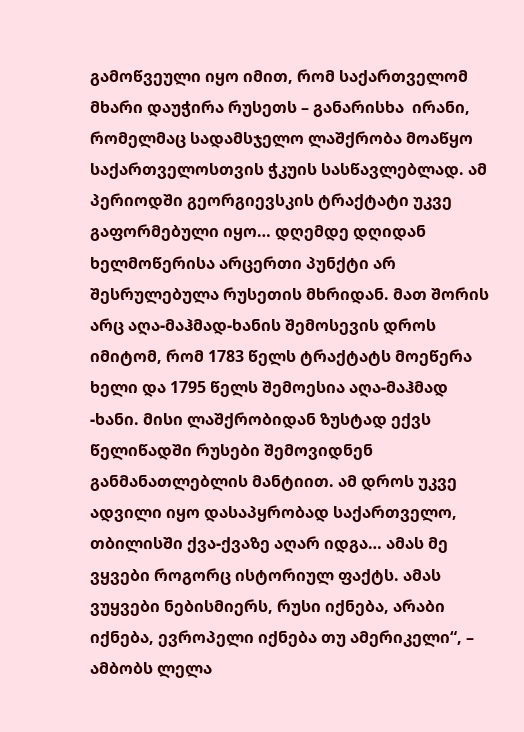გამოწვეული იყო იმით, რომ საქართველომ მხარი დაუჭირა რუსეთს – განარისხა  ირანი, რომელმაც სადამსჯელო ლაშქრობა მოაწყო საქართველოსთვის ჭკუის სასწავლებლად. ამ პერიოდში გეორგიევსკის ტრაქტატი უკვე გაფორმებული იყო… დღემდე დღიდან ხელმოწერისა არცერთი პუნქტი არ შესრულებულა რუსეთის მხრიდან. მათ შორის არც აღა-მაჰმად-ხანის შემოსევის დროს იმიტომ, რომ 1783 წელს ტრაქტატს მოეწერა ხელი და 1795 წელს შემოესია აღა-მაჰმად -ხანი. მისი ლაშქრობიდან ზუსტად ექვს წელიწადში რუსები შემოვიდნენ განმანათლებლის მანტიით. ამ დროს უკვე ადვილი იყო დასაპყრობად საქართველო, თბილისში ქვა-ქვაზე აღარ იდგა… ამას მე ვყვები როგორც ისტორიულ ფაქტს. ამას ვუყვები ნებისმიერს, რუსი იქნება, არაბი იქნება, ევროპელი იქნება თუ ამერიკელი“, – ამბობს ლელა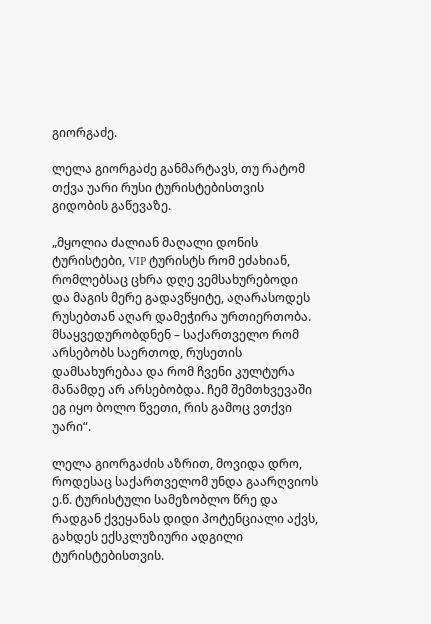გიორგაძე.

ლელა გიორგაძე განმარტავს, თუ რატომ თქვა უარი რუსი ტურისტებისთვის გიდობის გაწევაზე.

„მყოლია ძალიან მაღალი დონის ტურისტები, VIP ტურისტს რომ ეძახიან, რომლებსაც ცხრა დღე ვემსახურებოდი და მაგის მერე გადავწყიტე, აღარასოდეს რუსებთან აღარ დამეჭირა ურთიერთობა. მსაყვედურობდნენ – საქართველო რომ არსებობს საერთოდ, რუსეთის დამსახურებაა და რომ ჩვენი კულტურა მანამდე არ არსებობდა. ჩემ შემთხვევაში ეგ იყო ბოლო წვეთი, რის გამოც ვთქვი უარი“.

ლელა გიორგაძის აზრით, მოვიდა დრო, როდესაც საქართველომ უნდა გაარღვიოს ე.წ. ტურისტული სამეზობლო წრე და რადგან ქვეყანას დიდი პოტენციალი აქვს, გახდეს ექსკლუზიური ადგილი ტურისტებისთვის.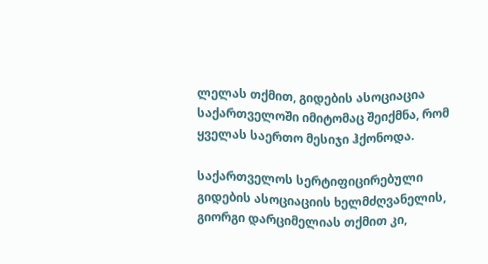ლელას თქმით, გიდების ასოციაცია საქართველოში იმიტომაც შეიქმნა, რომ ყველას საერთო მესიჯი ჰქონოდა.

საქართველოს სერტიფიცირებული გიდების ასოციაციის ხელმძღვანელის, გიორგი დარციმელიას თქმით კი,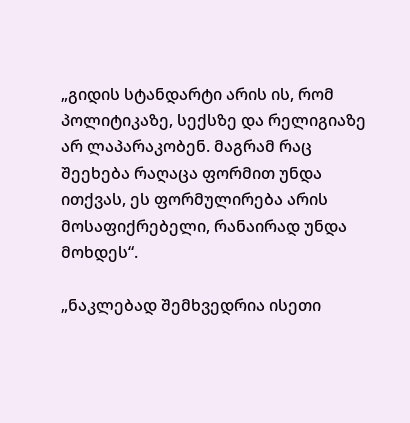„გიდის სტანდარტი არის ის, რომ პოლიტიკაზე, სექსზე და რელიგიაზე არ ლაპარაკობენ. მაგრამ რაც  შეეხება რაღაცა ფორმით უნდა ითქვას, ეს ფორმულირება არის მოსაფიქრებელი, რანაირად უნდა მოხდეს“.

„ნაკლებად შემხვედრია ისეთი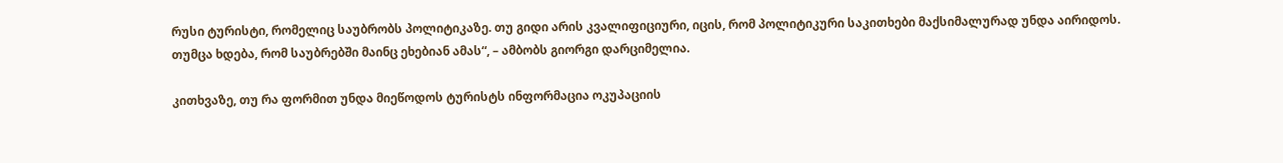რუსი ტურისტი, რომელიც საუბრობს პოლიტიკაზე. თუ გიდი არის კვალიფიციური, იცის, რომ პოლიტიკური საკითხები მაქსიმალურად უნდა აირიდოს. თუმცა ხდება, რომ საუბრებში მაინც ეხებიან ამას“, – ამბობს გიორგი დარციმელია.

კითხვაზე, თუ რა ფორმით უნდა მიეწოდოს ტურისტს ინფორმაცია ოკუპაციის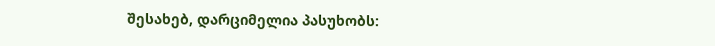შესახებ, დარციმელია პასუხობს: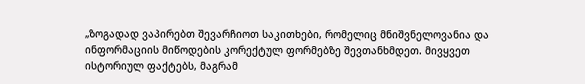„ზოგადად ვაპირებთ შევარჩიოთ საკითხები, რომელიც მნიშვნელოვანია და ინფორმაციის მიწოდების კორექტულ ფორმებზე შევთანხმდეთ. მივყვეთ ისტორიულ ფაქტებს, მაგრამ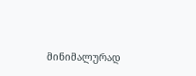მინიმალურად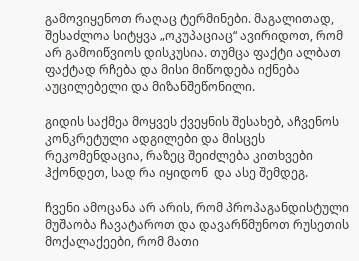გამოვიყენოთ რაღაც ტერმინები. მაგალითად, შესაძლოა სიტყვა „ოკუპაციაც“ ავირიდოთ, რომ არ გამოიწვიოს დისკუსია. თუმცა ფაქტი ალბათ ფაქტად რჩება და მისი მიწოდება იქნება აუცილებელი და მიზანშეწონილი.

გიდის საქმეა მოყვეს ქვეყნის შესახებ, აჩვენოს კონკრეტული ადგილები და მისცეს რეკომენდაცია, რაზეც შეიძლება კითხვები ჰქონდეთ, სად რა იყიდონ  და ასე შემდეგ.

ჩვენი ამოცანა არ არის, რომ პროპაგანდისტული მუშაობა ჩავატაროთ და დავარწმუნოთ რუსეთის მოქალაქეები, რომ მათი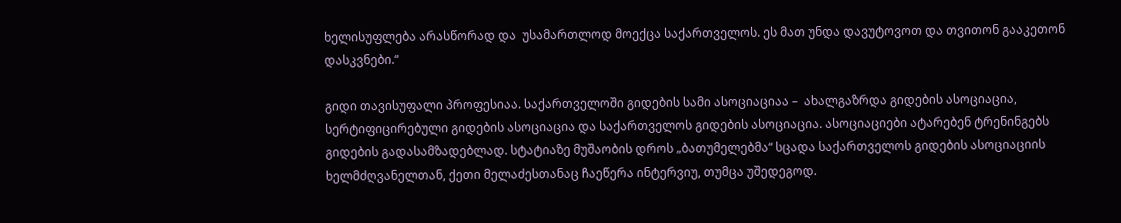ხელისუფლება არასწორად და  უსამართლოდ მოექცა საქართველოს. ეს მათ უნდა დავუტოვოთ და თვითონ გააკეთონ დასკვნები.“

გიდი თავისუფალი პროფესიაა. საქართველოში გიდების სამი ასოციაციაა –  ახალგაზრდა გიდების ასოციაცია, სერტიფიცირებული გიდების ასოციაცია და საქართველოს გიდების ასოციაცია. ასოციაციები ატარებენ ტრენინგებს გიდების გადასამზადებლად. სტატიაზე მუშაობის დროს „ბათუმელებმა“ სცადა საქართველოს გიდების ასოციაციის ხელმძღვანელთან, ქეთი მელაძესთანაც ჩაეწერა ინტერვიუ, თუმცა უშედეგოდ.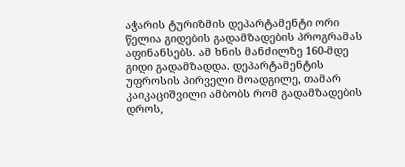აჭარის ტურიზმის დეპარტამენტი ორი წელია გიდების გადამზადების პროგრამას აფინანსებს. ამ ხნის მანძილზე 160-მდე გიდი გადამზადდა. დეპარტამენტის უფროსის პირველი მოადგილე, თამარ კაიკაციშვილი ამბობს რომ გადამზადების დროს,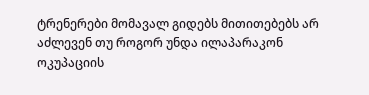ტრენერები მომავალ გიდებს მითითებებს არ აძლევენ თუ როგორ უნდა ილაპარაკონ ოკუპაციის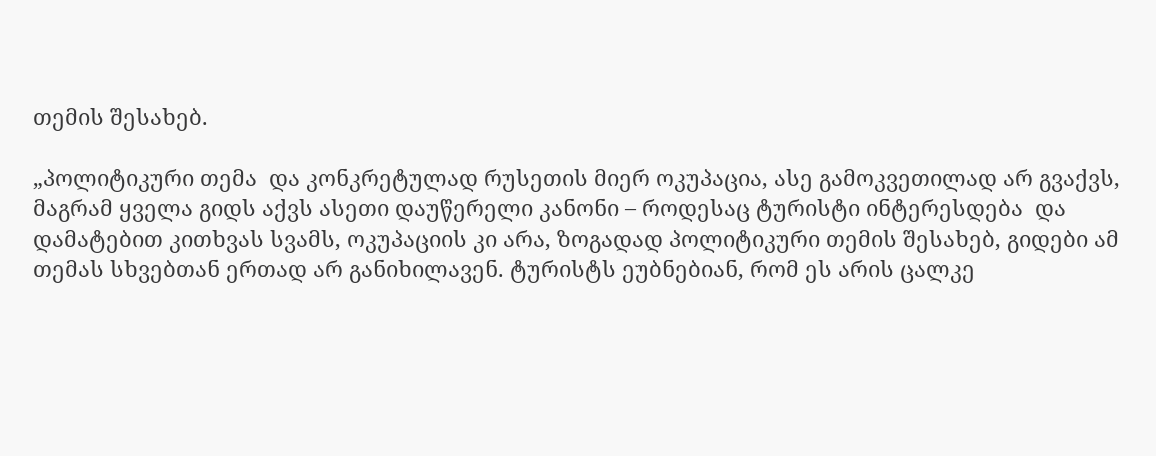თემის შესახებ.

„პოლიტიკური თემა  და კონკრეტულად რუსეთის მიერ ოკუპაცია, ასე გამოკვეთილად არ გვაქვს, მაგრამ ყველა გიდს აქვს ასეთი დაუწერელი კანონი – როდესაც ტურისტი ინტერესდება  და დამატებით კითხვას სვამს, ოკუპაციის კი არა, ზოგადად პოლიტიკური თემის შესახებ, გიდები ამ თემას სხვებთან ერთად არ განიხილავენ. ტურისტს ეუბნებიან, რომ ეს არის ცალკე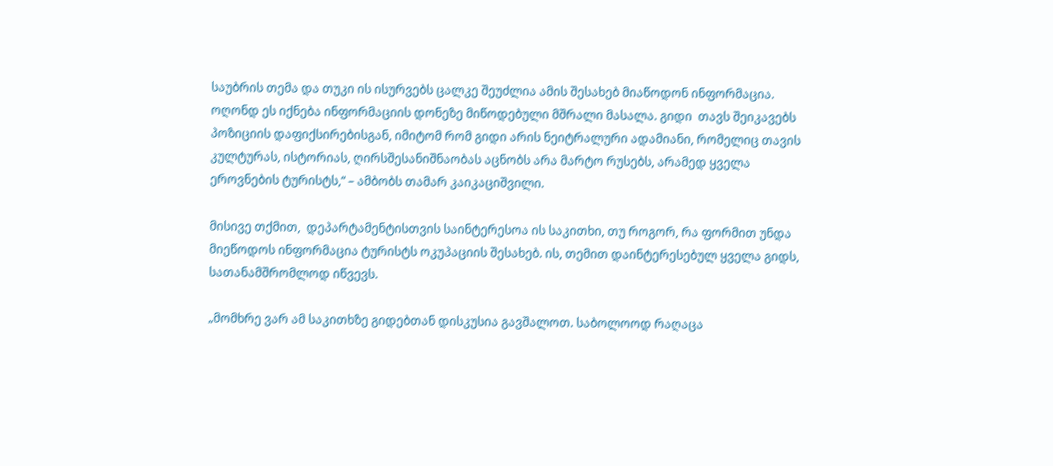საუბრის თემა და თუკი ის ისურვებს ცალკე შეუძლია ამის შესახებ მიაწოდონ ინფორმაცია. ოღონდ ეს იქნება ინფორმაციის დონეზე მიწოდებული მშრალი მასალა. გიდი  თავს შეიკავებს პოზიციის დაფიქსირებისგან, იმიტომ რომ გიდი არის ნეიტრალური ადამიანი, რომელიც თავის კულტურას, ისტორიას, ღირსშესანიშნაობას აცნობს არა მარტო რუსებს, არამედ ყველა ეროვნების ტურისტს,“ – ამბობს თამარ კაიკაციშვილი.

მისივე თქმით,  დეპარტამენტისთვის საინტერესოა ის საკითხი, თუ როგორ, რა ფორმით უნდა მიეწოდოს ინფორმაცია ტურისტს ოკუპაციის შესახებ. ის, თემით დაინტერესებულ ყველა გიდს, სათანამშრომლოდ იწვევს.

„მომხრე ვარ ამ საკითხზე გიდებთან დისკუსია გავშალოთ. საბოლოოდ რაღაცა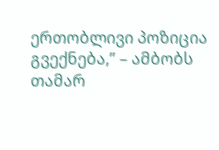ერთობლივი პოზიცია გვექნება,” – ამბობს თამარ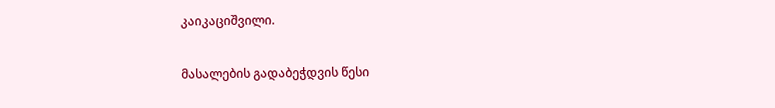კაიკაციშვილი.

მასალების გადაბეჭდვის წესი